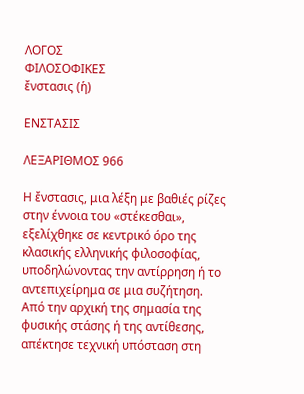ΛΟΓΟΣ
ΦΙΛΟΣΟΦΙΚΕΣ
ἔνστασις (ἡ)

ΕΝΣΤΑΣΙΣ

ΛΕΞΑΡΙΘΜΟΣ 966

Η ἔνστασις, μια λέξη με βαθιές ρίζες στην έννοια του «στέκεσθαι», εξελίχθηκε σε κεντρικό όρο της κλασικής ελληνικής φιλοσοφίας, υποδηλώνοντας την αντίρρηση ή το αντεπιχείρημα σε μια συζήτηση. Από την αρχική της σημασία της φυσικής στάσης ή της αντίθεσης, απέκτησε τεχνική υπόσταση στη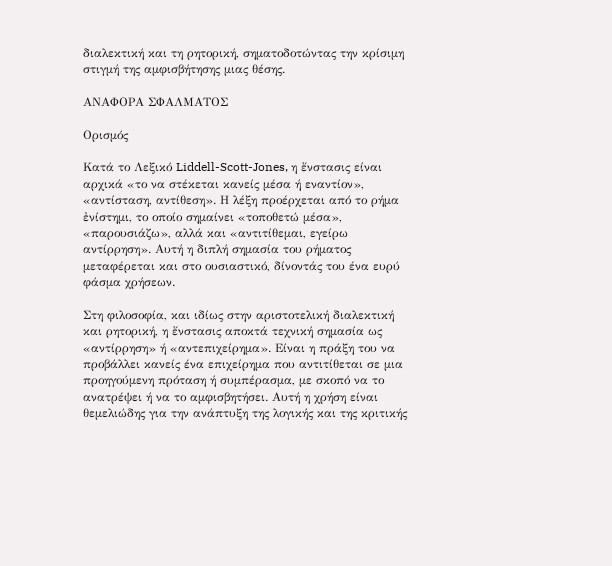διαλεκτική και τη ρητορική, σηματοδοτώντας την κρίσιμη στιγμή της αμφισβήτησης μιας θέσης.

ΑΝΑΦΟΡΑ ΣΦΑΛΜΑΤΟΣ

Ορισμός

Κατά το Λεξικό Liddell-Scott-Jones, η ἔνστασις είναι αρχικά «το να στέκεται κανείς μέσα ή εναντίον», «αντίσταση, αντίθεση». Η λέξη προέρχεται από το ρήμα ἐνίστημι, το οποίο σημαίνει «τοποθετώ μέσα», «παρουσιάζω», αλλά και «αντιτίθεμαι, εγείρω αντίρρηση». Αυτή η διπλή σημασία του ρήματος μεταφέρεται και στο ουσιαστικό, δίνοντάς του ένα ευρύ φάσμα χρήσεων.

Στη φιλοσοφία, και ιδίως στην αριστοτελική διαλεκτική και ρητορική, η ἔνστασις αποκτά τεχνική σημασία ως «αντίρρηση» ή «αντεπιχείρημα». Είναι η πράξη του να προβάλλει κανείς ένα επιχείρημα που αντιτίθεται σε μια προηγούμενη πρόταση ή συμπέρασμα, με σκοπό να το ανατρέψει ή να το αμφισβητήσει. Αυτή η χρήση είναι θεμελιώδης για την ανάπτυξη της λογικής και της κριτικής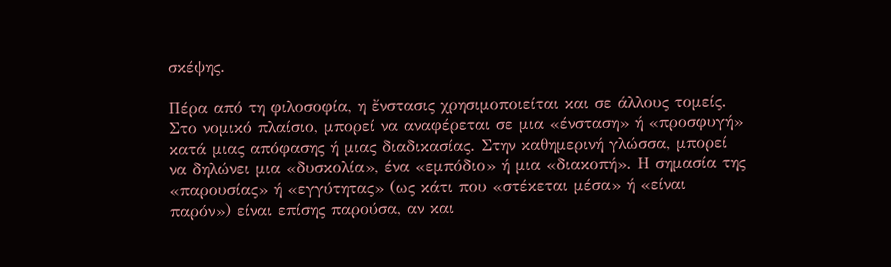σκέψης.

Πέρα από τη φιλοσοφία, η ἔνστασις χρησιμοποιείται και σε άλλους τομείς. Στο νομικό πλαίσιο, μπορεί να αναφέρεται σε μια «ένσταση» ή «προσφυγή» κατά μιας απόφασης ή μιας διαδικασίας. Στην καθημερινή γλώσσα, μπορεί να δηλώνει μια «δυσκολία», ένα «εμπόδιο» ή μια «διακοπή». Η σημασία της «παρουσίας» ή «εγγύτητας» (ως κάτι που «στέκεται μέσα» ή «είναι παρόν») είναι επίσης παρούσα, αν και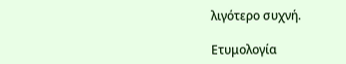λιγότερο συχνή.

Ετυμολογία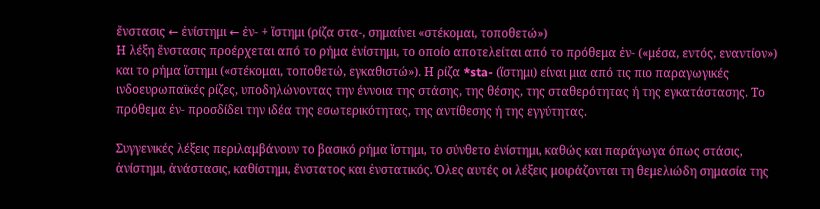ἔνστασις ← ἐνίστημι ← ἐν- + ἵστημι (ρίζα στα-, σημαίνει «στέκομαι, τοποθετώ»)
Η λέξη ἔνστασις προέρχεται από το ρήμα ἐνίστημι, το οποίο αποτελείται από το πρόθεμα ἐν- («μέσα, εντός, εναντίον») και το ρήμα ἵστημι («στέκομαι, τοποθετώ, εγκαθιστώ»). Η ρίζα *sta- (ἵστημι) είναι μια από τις πιο παραγωγικές ινδοευρωπαϊκές ρίζες, υποδηλώνοντας την έννοια της στάσης, της θέσης, της σταθερότητας ή της εγκατάστασης. Το πρόθεμα ἐν- προσδίδει την ιδέα της εσωτερικότητας, της αντίθεσης ή της εγγύτητας.

Συγγενικές λέξεις περιλαμβάνουν το βασικό ρήμα ἵστημι, το σύνθετο ἐνίστημι, καθώς και παράγωγα όπως στάσις, ἀνίστημι, ἀνάστασις, καθίστημι, ἔνστατος και ἐνστατικός. Όλες αυτές οι λέξεις μοιράζονται τη θεμελιώδη σημασία της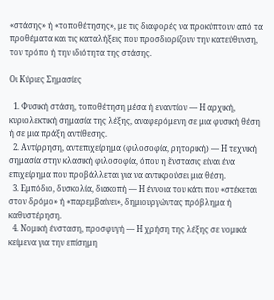«στάσης» ή «τοποθέτησης», με τις διαφορές να προκύπτουν από τα προθέματα και τις καταλήξεις που προσδιορίζουν την κατεύθυνση, τον τρόπο ή την ιδιότητα της στάσης.

Οι Κύριες Σημασίες

  1. Φυσική στάση, τοποθέτηση μέσα ή εναντίον — Η αρχική, κυριολεκτική σημασία της λέξης, αναφερόμενη σε μια φυσική θέση ή σε μια πράξη αντίθεσης.
  2. Αντίρρηση, αντεπιχείρημα (φιλοσοφία, ρητορική) — Η τεχνική σημασία στην κλασική φιλοσοφία, όπου η ἔνστασις είναι ένα επιχείρημα που προβάλλεται για να αντικρούσει μια θέση.
  3. Εμπόδιο, δυσκολία, διακοπή — Η έννοια του κάτι που «στέκεται στον δρόμο» ή «παρεμβαίνει», δημιουργώντας πρόβλημα ή καθυστέρηση.
  4. Νομική ένσταση, προσφυγή — Η χρήση της λέξης σε νομικά κείμενα για την επίσημη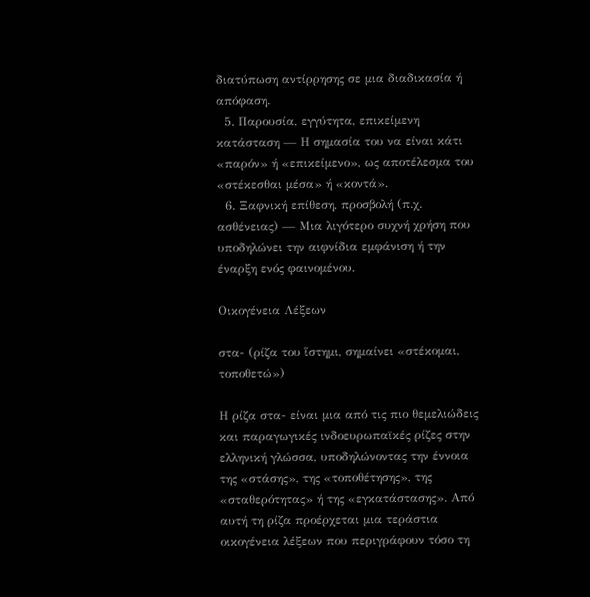διατύπωση αντίρρησης σε μια διαδικασία ή απόφαση.
  5. Παρουσία, εγγύτητα, επικείμενη κατάσταση — Η σημασία του να είναι κάτι «παρόν» ή «επικείμενο», ως αποτέλεσμα του «στέκεσθαι μέσα» ή «κοντά».
  6. Ξαφνική επίθεση, προσβολή (π.χ. ασθένειας) — Μια λιγότερο συχνή χρήση που υποδηλώνει την αιφνίδια εμφάνιση ή την έναρξη ενός φαινομένου.

Οικογένεια Λέξεων

στα- (ρίζα του ἵστημι, σημαίνει «στέκομαι, τοποθετώ»)

Η ρίζα στα- είναι μια από τις πιο θεμελιώδεις και παραγωγικές ινδοευρωπαϊκές ρίζες στην ελληνική γλώσσα, υποδηλώνοντας την έννοια της «στάσης», της «τοποθέτησης», της «σταθερότητας» ή της «εγκατάστασης». Από αυτή τη ρίζα προέρχεται μια τεράστια οικογένεια λέξεων που περιγράφουν τόσο τη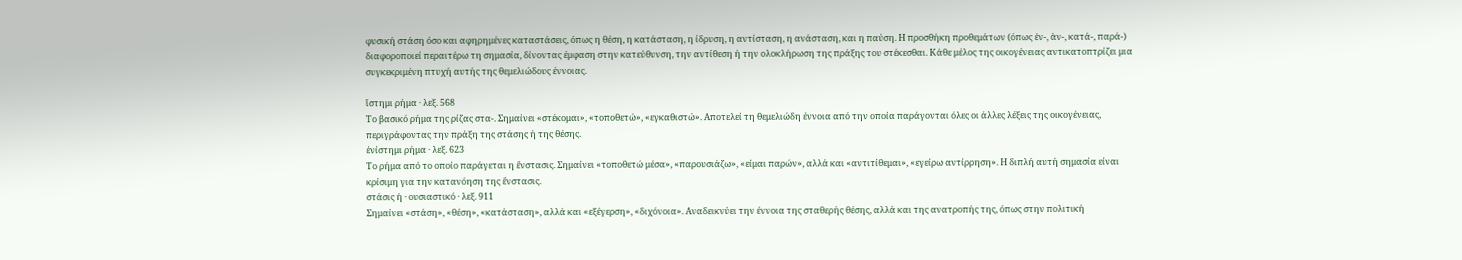φυσική στάση όσο και αφηρημένες καταστάσεις, όπως η θέση, η κατάσταση, η ίδρυση, η αντίσταση, η ανάσταση, και η παύση. Η προσθήκη προθεμάτων (όπως ἐν-, ἀν-, κατά-, παρά-) διαφοροποιεί περαιτέρω τη σημασία, δίνοντας έμφαση στην κατεύθυνση, την αντίθεση ή την ολοκλήρωση της πράξης του στέκεσθαι. Κάθε μέλος της οικογένειας αντικατοπτρίζει μια συγκεκριμένη πτυχή αυτής της θεμελιώδους έννοιας.

ἵστημι ρήμα · λεξ. 568
Το βασικό ρήμα της ρίζας στα-. Σημαίνει «στέκομαι», «τοποθετώ», «εγκαθιστώ». Αποτελεί τη θεμελιώδη έννοια από την οποία παράγονται όλες οι άλλες λέξεις της οικογένειας, περιγράφοντας την πράξη της στάσης ή της θέσης.
ἐνίστημι ρήμα · λεξ. 623
Το ρήμα από το οποίο παράγεται η ἔνστασις. Σημαίνει «τοποθετώ μέσα», «παρουσιάζω», «είμαι παρών», αλλά και «αντιτίθεμαι», «εγείρω αντίρρηση». Η διπλή αυτή σημασία είναι κρίσιμη για την κατανόηση της ἔνστασις.
στάσις ἡ · ουσιαστικό · λεξ. 911
Σημαίνει «στάση», «θέση», «κατάσταση», αλλά και «εξέγερση», «διχόνοια». Αναδεικνύει την έννοια της σταθερής θέσης, αλλά και της ανατροπής της, όπως στην πολιτική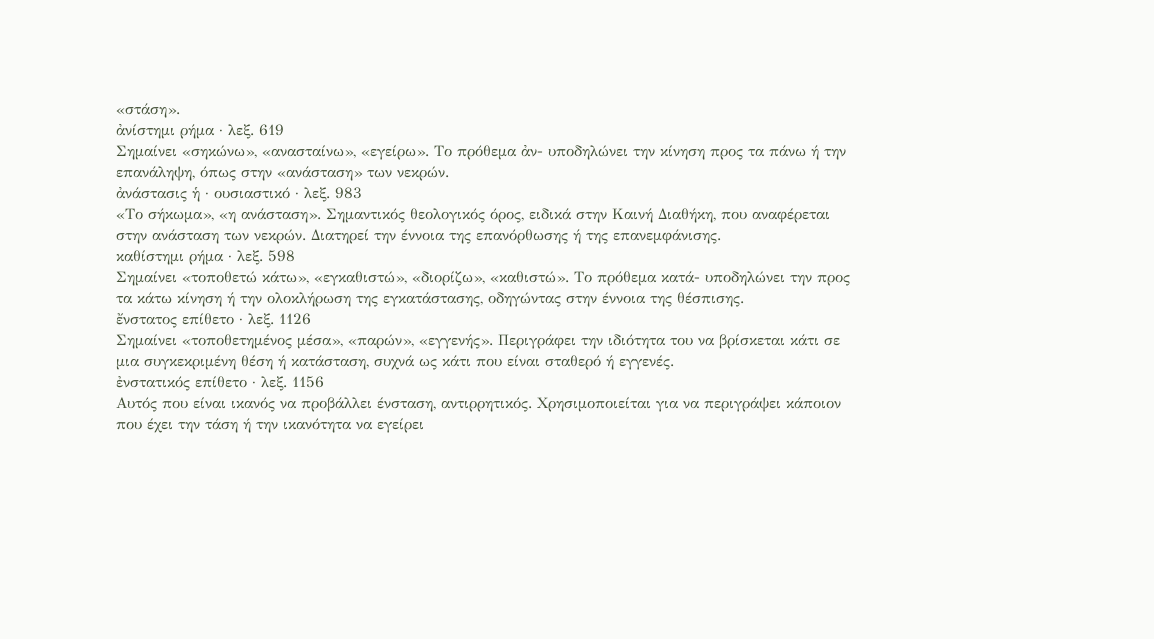«στάση».
ἀνίστημι ρήμα · λεξ. 619
Σημαίνει «σηκώνω», «ανασταίνω», «εγείρω». Το πρόθεμα ἀν- υποδηλώνει την κίνηση προς τα πάνω ή την επανάληψη, όπως στην «ανάσταση» των νεκρών.
ἀνάστασις ἡ · ουσιαστικό · λεξ. 983
«Το σήκωμα», «η ανάσταση». Σημαντικός θεολογικός όρος, ειδικά στην Καινή Διαθήκη, που αναφέρεται στην ανάσταση των νεκρών. Διατηρεί την έννοια της επανόρθωσης ή της επανεμφάνισης.
καθίστημι ρήμα · λεξ. 598
Σημαίνει «τοποθετώ κάτω», «εγκαθιστώ», «διορίζω», «καθιστώ». Το πρόθεμα κατά- υποδηλώνει την προς τα κάτω κίνηση ή την ολοκλήρωση της εγκατάστασης, οδηγώντας στην έννοια της θέσπισης.
ἔνστατος επίθετο · λεξ. 1126
Σημαίνει «τοποθετημένος μέσα», «παρών», «εγγενής». Περιγράφει την ιδιότητα του να βρίσκεται κάτι σε μια συγκεκριμένη θέση ή κατάσταση, συχνά ως κάτι που είναι σταθερό ή εγγενές.
ἐνστατικός επίθετο · λεξ. 1156
Αυτός που είναι ικανός να προβάλλει ένσταση, αντιρρητικός. Χρησιμοποιείται για να περιγράψει κάποιον που έχει την τάση ή την ικανότητα να εγείρει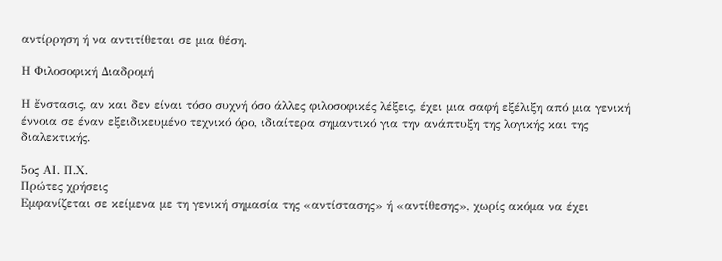αντίρρηση ή να αντιτίθεται σε μια θέση.

Η Φιλοσοφική Διαδρομή

Η ἔνστασις, αν και δεν είναι τόσο συχνή όσο άλλες φιλοσοφικές λέξεις, έχει μια σαφή εξέλιξη από μια γενική έννοια σε έναν εξειδικευμένο τεχνικό όρο, ιδιαίτερα σημαντικό για την ανάπτυξη της λογικής και της διαλεκτικής.

5ος ΑΙ. Π.Χ.
Πρώτες χρήσεις
Εμφανίζεται σε κείμενα με τη γενική σημασία της «αντίστασης» ή «αντίθεσης», χωρίς ακόμα να έχει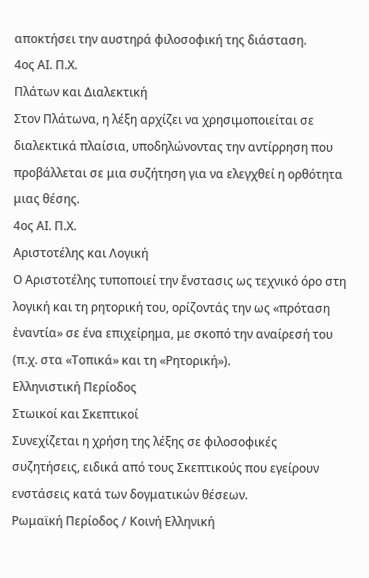αποκτήσει την αυστηρά φιλοσοφική της διάσταση.
4ος ΑΙ. Π.Χ.
Πλάτων και Διαλεκτική
Στον Πλάτωνα, η λέξη αρχίζει να χρησιμοποιείται σε διαλεκτικά πλαίσια, υποδηλώνοντας την αντίρρηση που προβάλλεται σε μια συζήτηση για να ελεγχθεί η ορθότητα μιας θέσης.
4ος ΑΙ. Π.Χ.
Αριστοτέλης και Λογική
Ο Αριστοτέλης τυποποιεί την ἔνστασις ως τεχνικό όρο στη λογική και τη ρητορική του, ορίζοντάς την ως «πρόταση ἐναντία» σε ένα επιχείρημα, με σκοπό την αναίρεσή του (π.χ. στα «Τοπικά» και τη «Ρητορική»).
Ελληνιστική Περίοδος
Στωικοί και Σκεπτικοί
Συνεχίζεται η χρήση της λέξης σε φιλοσοφικές συζητήσεις, ειδικά από τους Σκεπτικούς που εγείρουν ενστάσεις κατά των δογματικών θέσεων.
Ρωμαϊκή Περίοδος / Κοινή Ελληνική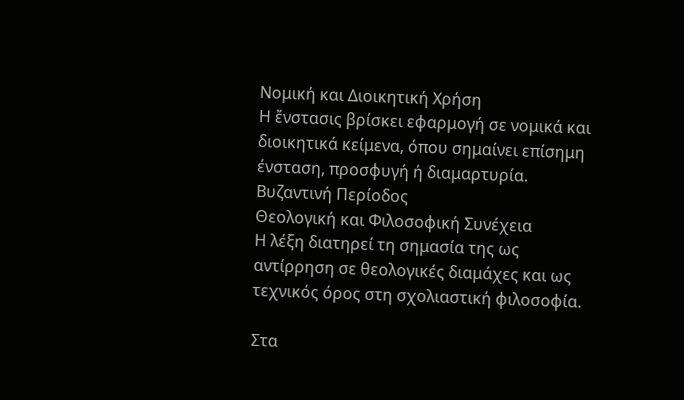Νομική και Διοικητική Χρήση
Η ἔνστασις βρίσκει εφαρμογή σε νομικά και διοικητικά κείμενα, όπου σημαίνει επίσημη ένσταση, προσφυγή ή διαμαρτυρία.
Βυζαντινή Περίοδος
Θεολογική και Φιλοσοφική Συνέχεια
Η λέξη διατηρεί τη σημασία της ως αντίρρηση σε θεολογικές διαμάχες και ως τεχνικός όρος στη σχολιαστική φιλοσοφία.

Στα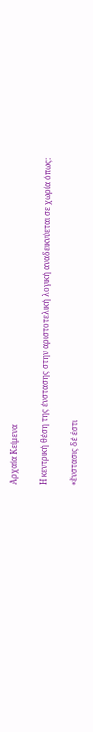Αρχαία Κείμενα

Η κεντρική θέση της ένστασης στην αριστοτελική λογική αναδεικνύεται σε χωρία όπως:

«ἔνστασις δέ ἐστι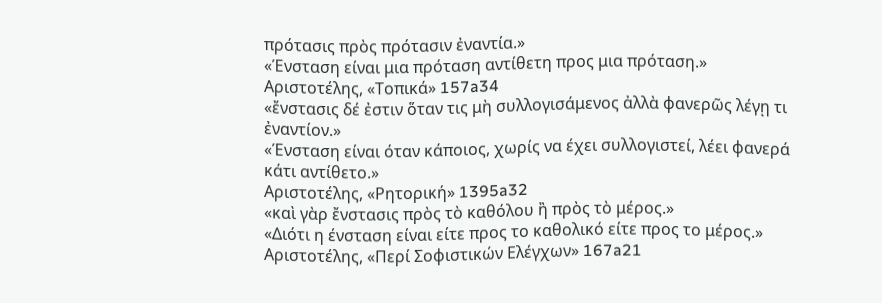πρότασις πρὸς πρότασιν ἐναντία.»
«Ένσταση είναι μια πρόταση αντίθετη προς μια πρόταση.»
Αριστοτέλης, «Τοπικά» 157a34
«ἔνστασις δέ ἐστιν ὅταν τις μὴ συλλογισάμενος ἀλλὰ φανερῶς λέγῃ τι ἐναντίον.»
«Ένσταση είναι όταν κάποιος, χωρίς να έχει συλλογιστεί, λέει φανερά κάτι αντίθετο.»
Αριστοτέλης, «Ρητορική» 1395a32
«καὶ γὰρ ἔνστασις πρὸς τὸ καθόλου ἢ πρὸς τὸ μέρος.»
«Διότι η ένσταση είναι είτε προς το καθολικό είτε προς το μέρος.»
Αριστοτέλης, «Περί Σοφιστικών Ελέγχων» 167a21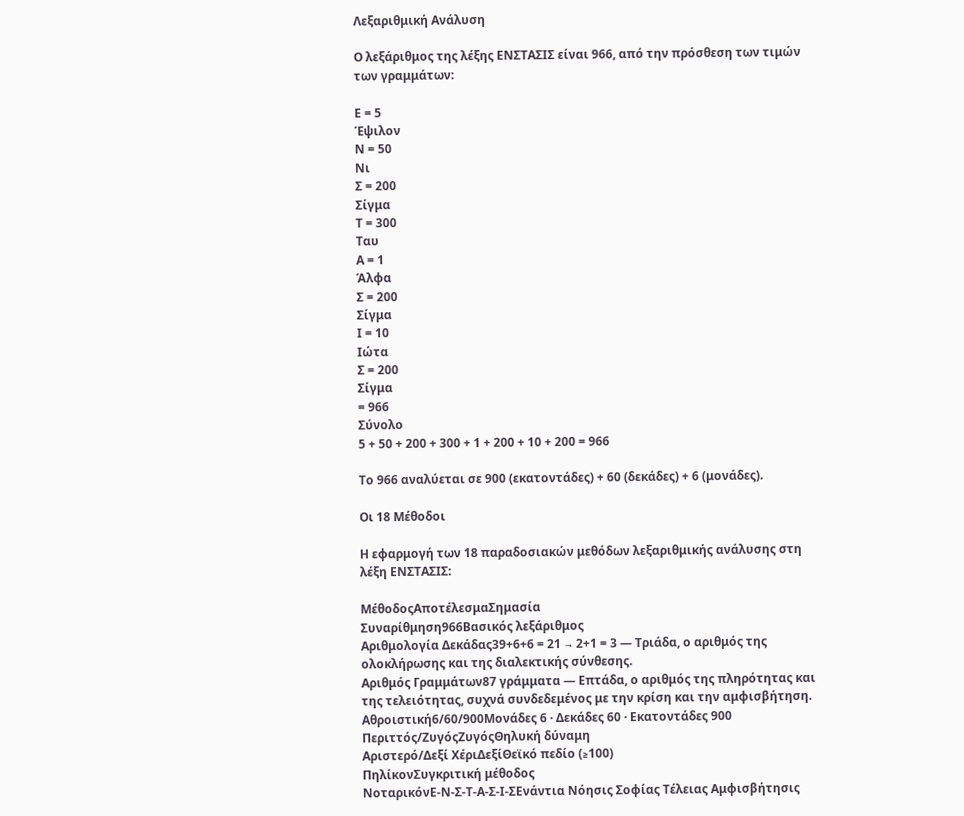Λεξαριθμική Ανάλυση

Ο λεξάριθμος της λέξης ΕΝΣΤΑΣΙΣ είναι 966, από την πρόσθεση των τιμών των γραμμάτων:

Ε = 5
Έψιλον
Ν = 50
Νι
Σ = 200
Σίγμα
Τ = 300
Ταυ
Α = 1
Άλφα
Σ = 200
Σίγμα
Ι = 10
Ιώτα
Σ = 200
Σίγμα
= 966
Σύνολο
5 + 50 + 200 + 300 + 1 + 200 + 10 + 200 = 966

Το 966 αναλύεται σε 900 (εκατοντάδες) + 60 (δεκάδες) + 6 (μονάδες).

Οι 18 Μέθοδοι

Η εφαρμογή των 18 παραδοσιακών μεθόδων λεξαριθμικής ανάλυσης στη λέξη ΕΝΣΤΑΣΙΣ:

ΜέθοδοςΑποτέλεσμαΣημασία
Συναρίθμηση966Βασικός λεξάριθμος
Αριθμολογία Δεκάδας39+6+6 = 21 → 2+1 = 3 — Τριάδα, ο αριθμός της ολοκλήρωσης και της διαλεκτικής σύνθεσης.
Αριθμός Γραμμάτων87 γράμματα — Επτάδα, ο αριθμός της πληρότητας και της τελειότητας, συχνά συνδεδεμένος με την κρίση και την αμφισβήτηση.
Αθροιστική6/60/900Μονάδες 6 · Δεκάδες 60 · Εκατοντάδες 900
Περιττός/ΖυγόςΖυγόςΘηλυκή δύναμη
Αριστερό/Δεξί ΧέριΔεξίΘεϊκό πεδίο (≥100)
ΠηλίκονΣυγκριτική μέθοδος
ΝοταρικόνΕ-Ν-Σ-Τ-Α-Σ-Ι-ΣΕνάντια Νόησις Σοφίας Τέλειας Αμφισβήτησις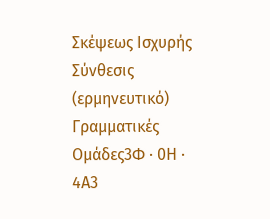Σκέψεως Ισχυρής Σύνθεσις (ερμηνευτικό)
Γραμματικές Ομάδες3Φ · 0Η · 4Α3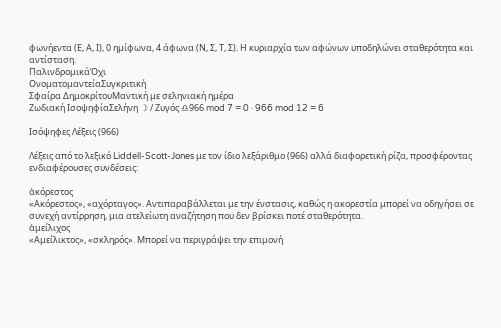φωνήεντα (Ε, Α, Ι), 0 ημίφωνα, 4 άφωνα (Ν, Σ, Τ, Σ). Η κυριαρχία των αφώνων υποδηλώνει σταθερότητα και αντίσταση.
ΠαλινδρομικάΌχι
ΟνοματομαντείαΣυγκριτική
Σφαίρα ΔημοκρίτουΜαντική με σεληνιακή ημέρα
Ζωδιακή ΙσοψηφίαΣελήνη ☽ / Ζυγός ♎966 mod 7 = 0 · 966 mod 12 = 6

Ισόψηφες Λέξεις (966)

Λέξεις από το λεξικό Liddell-Scott-Jones με τον ίδιο λεξάριθμο (966) αλλά διαφορετική ρίζα, προσφέροντας ενδιαφέρουσες συνδέσεις:

ἀκόρεστος
«Ακόρεστος», «αχόρταγος». Αντιπαραβάλλεται με την ένστασις, καθώς η ακορεστία μπορεί να οδηγήσει σε συνεχή αντίρρηση, μια ατελείωτη αναζήτηση που δεν βρίσκει ποτέ σταθερότητα.
ἀμείλιχος
«Αμείλικτος», «σκληρός». Μπορεί να περιγράψει την επιμονή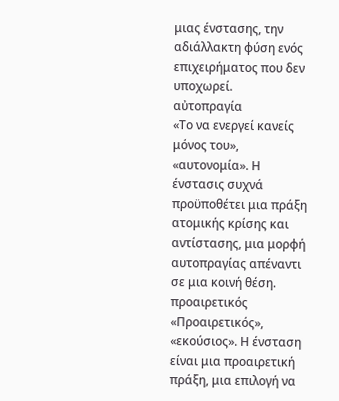μιας ένστασης, την αδιάλλακτη φύση ενός επιχειρήματος που δεν υποχωρεί.
αὐτοπραγία
«Το να ενεργεί κανείς μόνος του», «αυτονομία». Η ένστασις συχνά προϋποθέτει μια πράξη ατομικής κρίσης και αντίστασης, μια μορφή αυτοπραγίας απέναντι σε μια κοινή θέση.
προαιρετικός
«Προαιρετικός», «εκούσιος». Η ένσταση είναι μια προαιρετική πράξη, μια επιλογή να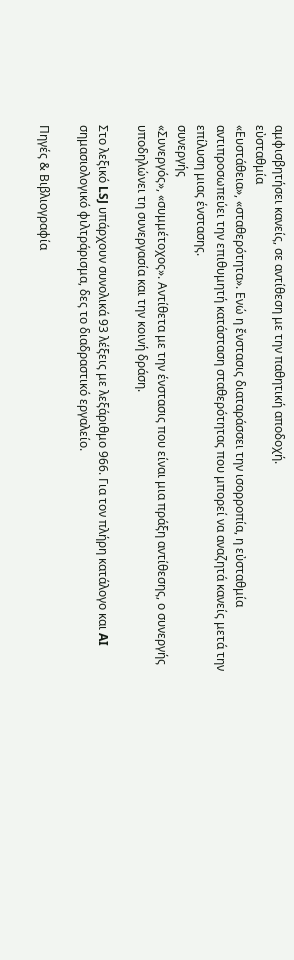αμφισβητήσει κανείς, σε αντίθεση με την παθητική αποδοχή.
εὐσταθμία
«Ευστάθεια», «σταθερότητα». Ενώ η ἔνστασις διαταράσσει την ισορροπία, η εὐσταθμία αντιπροσωπεύει την επιθυμητή κατάσταση σταθερότητας που μπορεί να αναζητά κανείς μετά την επίλυση μιας ένστασης.
συνεργής
«Συνεργός», «συμμέτοχος». Αντίθετα με την ένστασις που είναι μια πράξη αντίθεσης, ο συνεργής υποδηλώνει τη συνεργασία και την κοινή δράση.

Στο λεξικό LSJ υπάρχουν συνολικά 93 λέξεις με λεξάριθμο 966. Για τον πλήρη κατάλογο και AI σημασιολογικό φιλτράρισμα, δες το διαδραστικό εργαλείο.

Πηγές & Βιβλιογραφία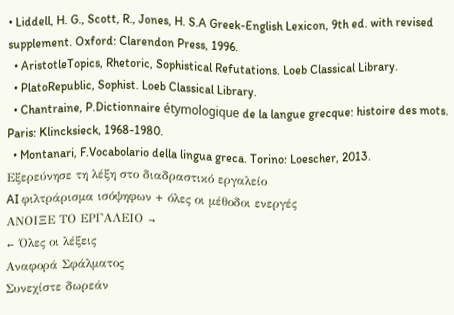• Liddell, H. G., Scott, R., Jones, H. S.A Greek-English Lexicon, 9th ed. with revised supplement. Oxford: Clarendon Press, 1996.
  • AristotleTopics, Rhetoric, Sophistical Refutations. Loeb Classical Library.
  • PlatoRepublic, Sophist. Loeb Classical Library.
  • Chantraine, P.Dictionnaire étymologique de la langue grecque: histoire des mots. Paris: Klincksieck, 1968-1980.
  • Montanari, F.Vocabolario della lingua greca. Torino: Loescher, 2013.
Εξερεύνησε τη λέξη στο διαδραστικό εργαλείο
AI φιλτράρισμα ισόψηφων + όλες οι μέθοδοι ενεργές
ΑΝΟΙΞΕ ΤΟ ΕΡΓΑΛΕΙΟ →
← Όλες οι λέξεις
Αναφορά Σφάλματος
Συνεχίστε δωρεάν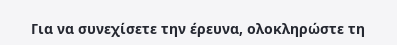Για να συνεχίσετε την έρευνα, ολοκληρώστε τη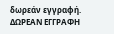δωρεάν εγγραφή.
ΔΩΡΕΑΝ ΕΓΓΡΑΦΗ